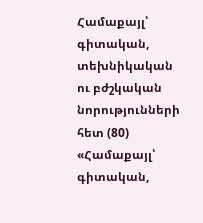Համաքայլ՝ գիտական, տեխնիկական ու բժշկական նորությունների հետ (80)
«Համաքայլ՝ գիտական,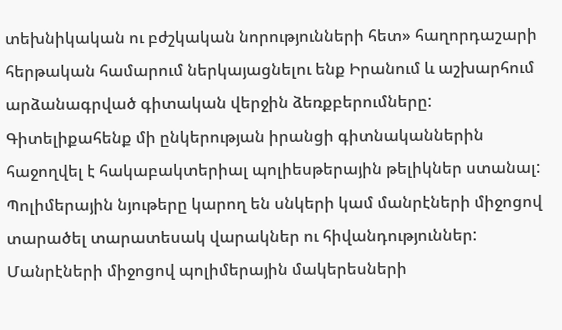տեխնիկական ու բժշկական նորությունների հետ» հաղորդաշարի հերթական համարում ներկայացնելու ենք Իրանում և աշխարհում արձանագրված գիտական վերջին ձեռքբերումները:
Գիտելիքահենք մի ընկերության իրանցի գիտնականներին հաջողվել է հակաբակտերիալ պոլիեսթերային թելիկներ ստանալ: Պոլիմերային նյութերը կարող են սնկերի կամ մանրէների միջոցով տարածել տարատեսակ վարակներ ու հիվանդություններ: Մանրէների միջոցով պոլիմերային մակերեսների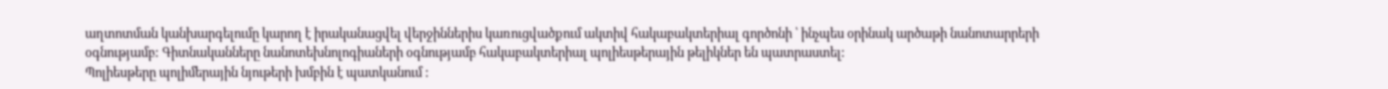աղտոտման կանխարգելումը կարող է իրականացվել վերջիններիս կառուցվածքում ակտիվ հակաբակտերիալ գործոնի ՝ ինչպես օրինակ արծաթի նանոտարրերի օգնությամբ: Գիտնականները նանոտեխնոլոգիաների օգնությամբ հակաբակտերիալ պոլիեսթերային թելիկներ են պատրաստել:
Պոլիեսթերը պոլիմերային նյութերի խմբին է պատկանում :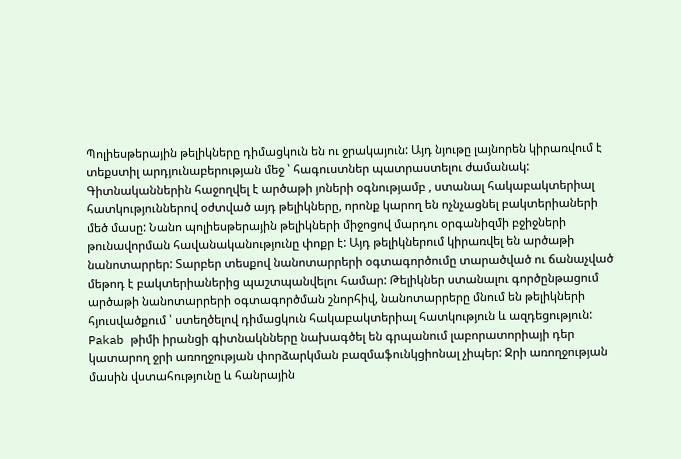Պոլիեսթերային թելիկները դիմացկուն են ու ջրակայուն: Այդ նյութը լայնորեն կիրառվում է տեքստիլ արդյունաբերության մեջ ՝ հագուստներ պատրաստելու ժամանակ: Գիտնականներին հաջողվել է արծաթի յոների օգնությամբ , ստանալ հակաբակտերիալ հատկություններով օժտված այդ թելիկները, որոնք կարող են ոչնչացնել բակտերիաների մեծ մասը: Նանո պոլիեսթերային թելիկների միջոցով մարդու օրգանիզմի բջիջների թունավորման հավանականությունը փոքր է: Այդ թելիկներում կիրառվել են արծաթի նանոտարրեր: Տարբեր տեսքով նանոտարրերի օգտագործումը տարածված ու ճանաչված մեթոդ է բակտերիաներից պաշտպանվելու համար: Թելիկներ ստանալու գործընթացում արծաթի նանոտարրերի օգտագործման շնորհիվ, նանոտարրերը մնում են թելիկների հյուսվածքում ՝ ստեղծելով դիմացկուն հակաբակտերիալ հատկություն և ազդեցություն:
Pakab թիմի իրանցի գիտնակնները նախագծել են գրպանում լաբորատորիայի դեր կատարող ջրի առողջության փորձարկման բազմաֆունկցիոնալ չիպեր: Ջրի առողջության մասին վստահությունը և հանրային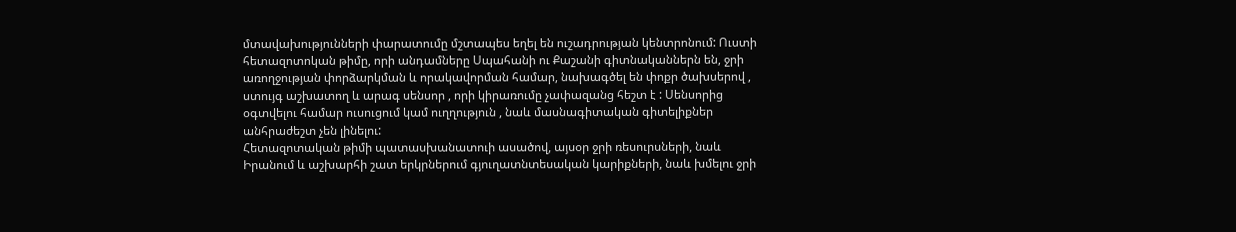մտավախությունների փարատումը մշտապես եղել են ուշադրության կենտրոնում: Ուստի հետազոտոկան թիմը, որի անդամները Սպահանի ու Քաշանի գիտնականներն են, ջրի առողջության փորձարկման և որակավորման համար, նախագծել են փոքր ծախսերով , ստույգ աշխատող և արագ սենսոր , որի կիրառումը չափազանց հեշտ է : Սենսորից օգտվելու համար ուսուցում կամ ուղղություն , նաև մասնագիտական գիտելիքներ անհրաժեշտ չեն լինելու:
Հետազոտական թիմի պատասխանատուի ասածով, այսօր ջրի ռեսուրսների, նաև Իրանում և աշխարհի շատ երկրներում գյուղատնտեսական կարիքների, նաև խմելու ջրի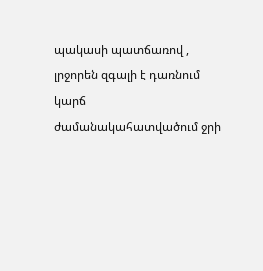պակասի պատճառով , լրջորեն զգալի է դառնում կարճ ժամանակահատվածում ջրի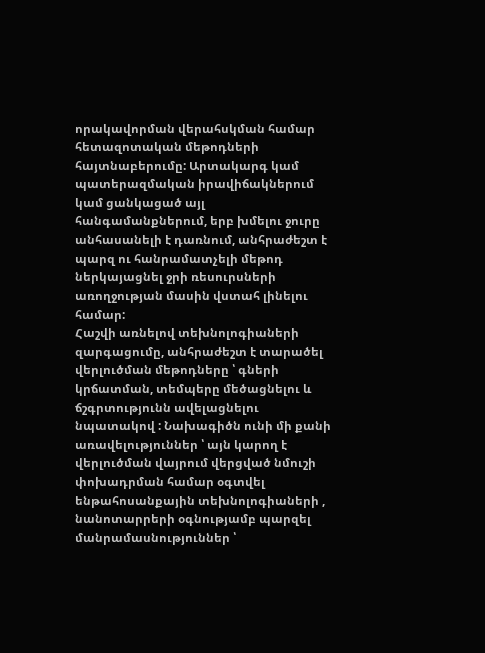որակավորման վերահսկման համար հետազոտական մեթոդների հայտնաբերումը: Արտակարգ կամ պատերազմական իրավիճակներում կամ ցանկացած այլ հանգամանքներում, երբ խմելու ջուրը անհասանելի է դառնում, անհրաժեշտ է պարզ ու հանրամատչելի մեթոդ ներկայացնել ջրի ռեսուրսների առողջության մասին վստահ լինելու համար:
Հաշվի առնելով տեխնոլոգիաների զարգացումը, անհրաժեշտ է տարածել վերլուծման մեթոդները ՝ գների կրճատման, տեմպերը մեծացնելու և ճշգրտությունն ավելացնելու նպատակով : Նախագիծն ունի մի քանի առավելություններ ՝ այն կարող է վերլուծման վայրում վերցված նմուշի փոխադրման համար օգտվել ենթահոսանքային տեխնոլոգիաների , նանոտարրերի օգնությամբ պարզել մանրամասնություններ ՝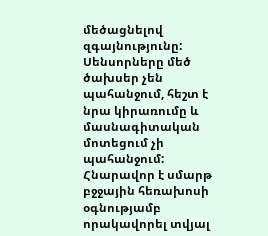մեծացնելով զգայնությունը: Սենսորները մեծ ծախսեր չեն պահանջում, հեշտ է նրա կիրառումը և մասնագիտական մոտեցում չի պահանջում: Հնարավոր է սմարթ բջջային հեռախոսի օգնությամբ որակավորել տվյալ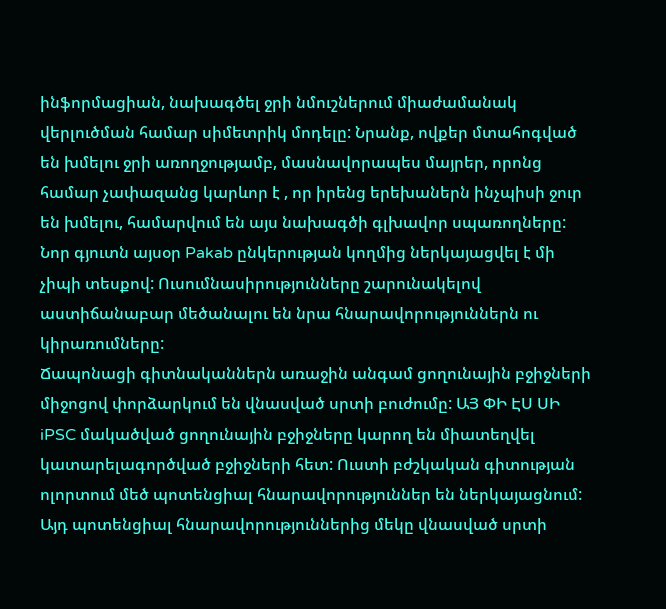ինֆորմացիան, նախագծել ջրի նմուշներում միաժամանակ վերլուծման համար սիմետրիկ մոդելը: Նրանք, ովքեր մտահոգված են խմելու ջրի առողջությամբ, մասնավորապես մայրեր, որոնց համար չափազանց կարևոր է , որ իրենց երեխաներն ինչպիսի ջուր են խմելու, համարվում են այս նախագծի գլխավոր սպառողները: Նոր գյուտն այսօր Pakab ընկերության կողմից ներկայացվել է մի չիպի տեսքով: Ուսումնասիրությունները շարունակելով աստիճանաբար մեծանալու են նրա հնարավորություններն ու կիրառումները:
Ճապոնացի գիտնականներն առաջին անգամ ցողունային բջիջների միջոցով փորձարկում են վնասված սրտի բուժումը: ԱՅ ՓԻ ԷՍ ՍԻ iPSC մակածված ցողունային բջիջները կարող են միատեղվել կատարելագործված բջիջների հետ: Ուստի բժշկական գիտության ոլորտում մեծ պոտենցիալ հնարավորություններ են ներկայացնում: Այդ պոտենցիալ հնարավորություններից մեկը վնասված սրտի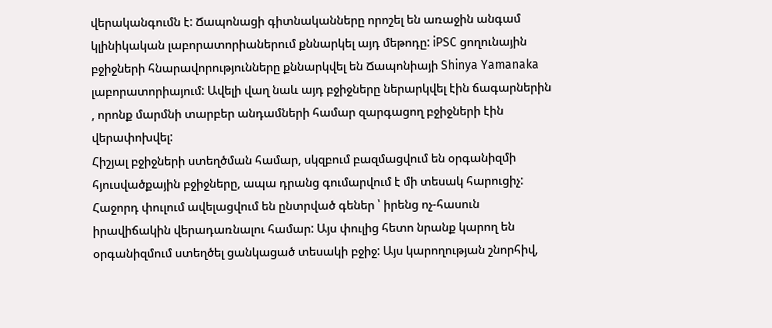վերականգումն է: Ճապոնացի գիտնականները որոշել են առաջին անգամ կլինիկական լաբորատորիաներում քննարկել այդ մեթոդը: iPSC ցողունային բջիջների հնարավորությունները քննարկվել են Ճապոնիայի Shinya Yamanaka լաբորատորիայում: Ավելի վաղ նաև այդ բջիջները ներարկվել էին ճագարներին , որոնք մարմնի տարբեր անդամների համար զարգացող բջիջների էին վերափոխվել:
Հիշյալ բջիջների ստեղծման համար, սկզբում բազմացվում են օրգանիզմի հյուսվածքային բջիջները, ապա դրանց գումարվում է մի տեսակ հարուցիչ: Հաջորդ փուլում ավելացվում են ընտրված գեներ ՝ իրենց ոչ-հասուն իրավիճակին վերադառնալու համար: Այս փուլից հետո նրանք կարող են օրգանիզմում ստեղծել ցանկացած տեսակի բջիջ: Այս կարողության շնորհիվ,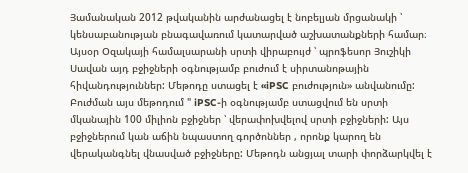Յամանական 2012 թվականին արժանացել է նոբելյան մրցանակի ՝ կենսաբանության բնագավառում կատարված աշխատանքների համար։ Այսօր Օզակայի համալսարանի սրտի վիրաբույժ ՝ պրոֆեսոր Յուշիկի Սավան այդ բջիջների օգնությամբ բուժում է սիրտանոթային հիվանդություններ: Մեթոդը ստացել է «iPSC բուժություն» անվանումը: Բուժման այս մեթոդում " iPSC-ի օգնությամբ ստացվում են սրտի մկանային 100 միլիոն բջիջներ ՝ վերափոխվելով սրտի բջիջների: Այս բջիջներում կան աճին նպաստող գործոններ , որոնք կարող են վերականգնել վնասված բջիջները: Մեթոդն անցյալ տարի փորձարկվել է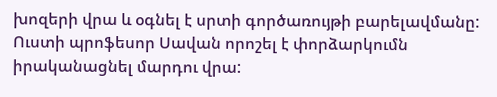խոզերի վրա և օգնել է սրտի գործառույթի բարելավմանը: Ուստի պրոֆեսոր Սավան որոշել է փորձարկումն իրականացնել մարդու վրա: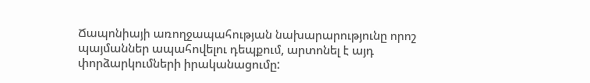Ճապոնիայի առողջապահության նախարարությունը որոշ պայմաններ ապահովելու դեպքում, արտոնել է այդ փորձարկումների իրականացումը: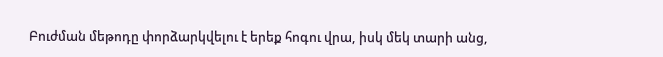Բուժման մեթոդը փորձարկվելու է երեք հոգու վրա, իսկ մեկ տարի անց,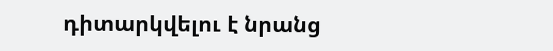դիտարկվելու է նրանց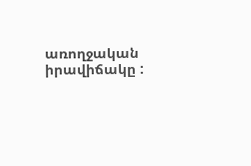առողջական իրավիճակը :